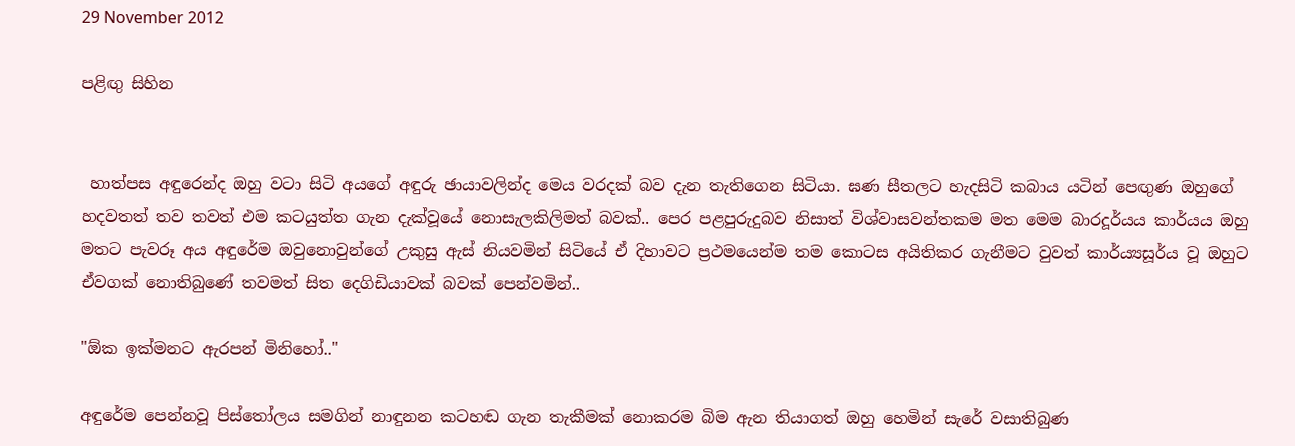29 November 2012

පළිඟු සිහින


 හාත්පස අඳුරෙන්ද ඔහු වටා සිටි අයගේ අඳුරු ඡායාවලින්ද මෙය වරදක් බව දැන තැතිගෙන සිටියා. ඝණ සීතලට හැදසිටි කබාය යටින් පෙඟුණ ඔහුගේ හදවතත් තව තවත් එම කටයුත්ත ගැන දැක්වූයේ නොසැලකිලිමත් බවක්.. පෙර පළපුරුදුබව නිසාත් විශ්වාසවන්තකම මත මෙම බාරදූර්යය කාර්යය ඔහු මතට පැවරූ අය අඳුරේම ඔවුනොවුන්ගේ උකුසු ඇස් නියවමින් සිටියේ ඒ දිහාවට ප්‍රථමයෙන්ම තම කොටස අයිතිකර ගැනීමට වුවත් කාර්ය්‍යසූර්ය වූ ඔහුට ඒවගක් නොතිබුණේ තවමත් සිත දෙගිඩියාවක් බවක් පෙන්වමින්..

"ඕක ඉක්මනට ඇරපන් මිනිහෝ.."

අඳුරේම පෙන්නවූ පිස්තෝලය සමගින් නාඳුනන කටහඬ ගැන තැකීමක් නොකරම බිම ඇන තියාගත් ඔහු හෙමින් සැරේ වසාතිබුණ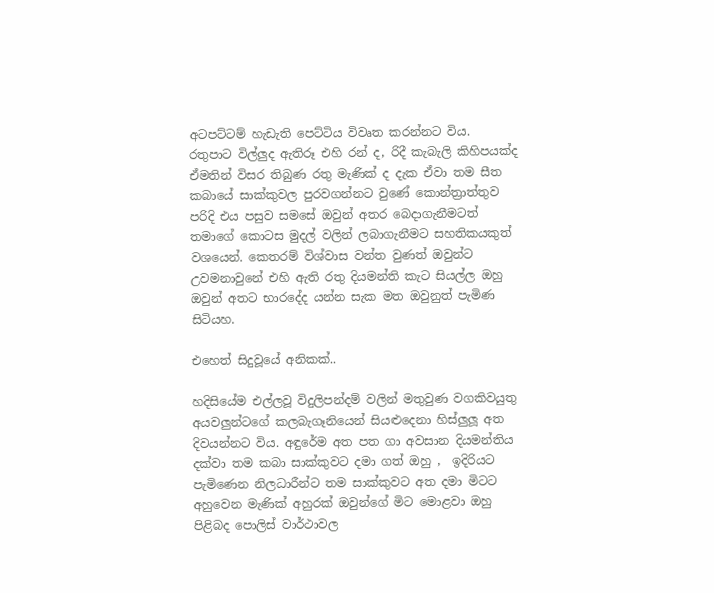අටපට්ටම් හැඩැති පෙට්ටිය විවෘත කරන්නට විය. රතුපාට විල්ලුද ඇතිරූ එහි රන් ද, රිදී කැබැලි කිහිපයක්ද ඒමතින් විසර තිබුණ රතු මැණික් ද දැක ඒවා තම සීත කබායේ සාක්කුවල පුරවගන්නට වුණේ කොන්ත්‍රාත්තුව පරිදි එය පසුව සමසේ ඔවුන් අතර බෙදාගැනීමටත් තමාගේ කොටස මුදල් වලින් ලබාගැනීමට සහතිකයකුත් වශයෙන්. කෙතරම් විශ්වාස වන්ත වුණත් ඔවුන්ට උවමනාවුනේ එහි ඇති රතු දියමන්ති කැට සියල්ල ඔහු ඔවුන් අතට භාරදේද යන්න සැක මත ඔවුනුත් පැමිණ සිටියහ.

එහෙත් සිදුවූයේ අනිකක්..

හදිසියේම එල්ලවූ විදුලිපන්දම් වලින් මතුවුණ වගකිවයුතු අයවලුන්ටගේ කලබැගෑනියෙන් සියළුදෙනා හිස්ලුලූ අත දිවයන්නට විය. අඳුරේම අත පත ගා අවසාන දියමන්තිය දක්වා තම කබා සාක්කුවට දමා ගත් ඔහු ,  ඉදිරියට පැමිණෙන නිලධාරීන්ට තම සාක්කුවට අත දමා මිටට අහුවෙන මැණික් අහුරක් ඔවුන්ගේ මිට මොළවා ඔහු පිළිබද පොලිස් වාර්ථාවල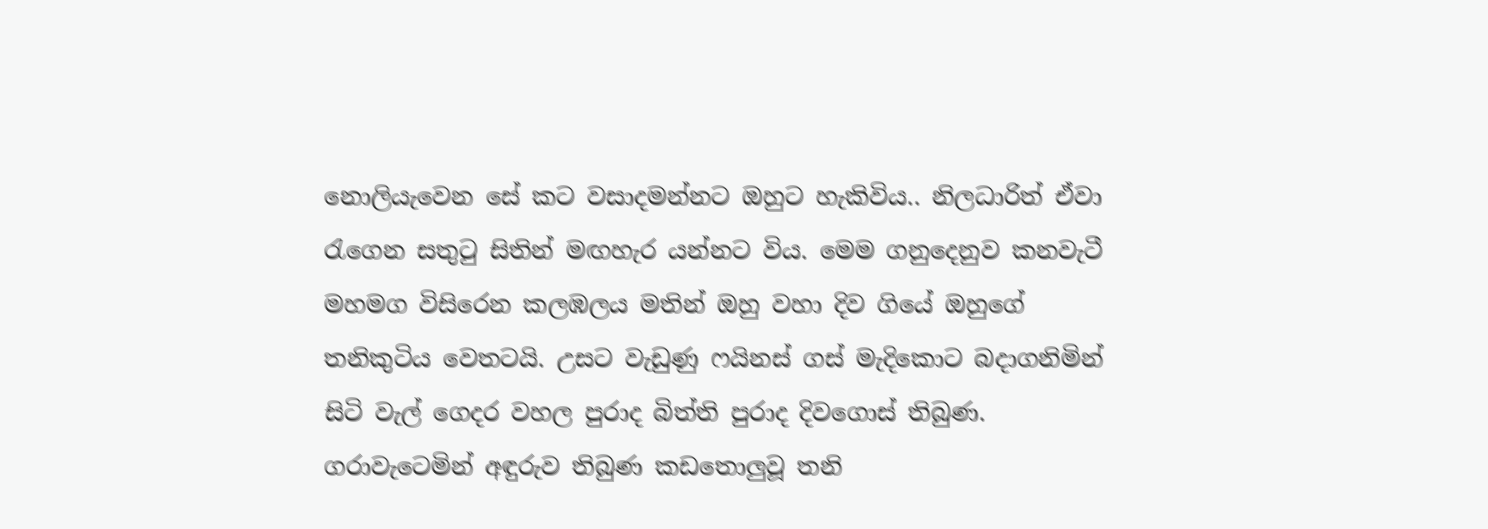නොලියැවෙන සේ කට වසාදමන්නට ඔහුට හැකිවිය.. නිලධාරිත් ඒවා රැගෙන සතුටු සිතින් මඟහැර යන්නට විය. මෙම ගනුදෙනුව කනවැටී මහමග විසිරෙන කලඹලය මතින් ඔහු වහා දිව ගියේ ඔහුගේ තනිකුටිය වෙතටයි. උසට වැඩුණු ෆයිනස් ගස් මැදිකොට බදාගනිමින් සිටි වැල් ගෙදර වහල පුරාද බිත්ති පුරාද දිවගොස් තිබුණ. ගරාවැටෙමින් අඳුරුව තිබුණ කඩතොලුවූ තනි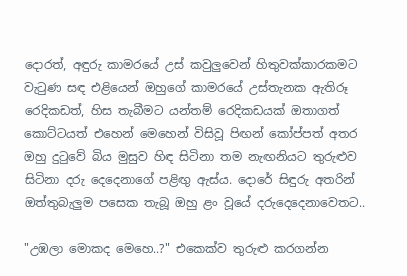දොරත්, අඳුරු කාමරයේ උස් කවු‍ලුවෙන් හිතුවක්කාරකමට වැටුණ සඳ එළියෙන් ඔහුගේ කාමරයේ උස්තැනක ඇතිරූ රෙදිකඩත්, හිස තැබීමට යන්තම් රෙදිකඩයක් ඔතාගත් කොට්ටයත් එහෙන් මෙහෙන් විසිවූ පිඟන් කෝප්පත් අතර ඔහු දුටුවේ බිය මුසුව හිඳ සිටිනා තම නැඟනියට තුරුළුව සිටිනා දරු දෙදෙනාගේ පළිඟු ඇස්ය. දොරේ සිඳුරු අතරින් ඔත්තුබැලුම පසෙක තැබූ ඔහු ළං වූයේ දරුදෙදෙනාවෙතට..

"උඹලා මොකද මෙහෙ..?" එකෙක්ව තුරුළු කරගන්න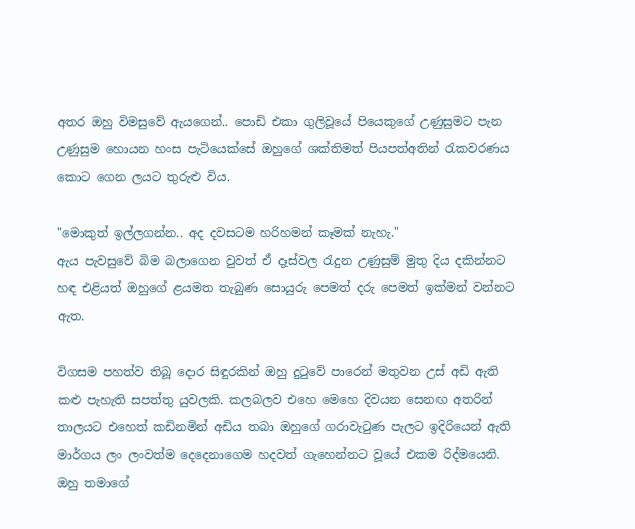අතර ඔහු විමසුවේ ඇයගෙන්.. පොඩි එකා ගුලිවූයේ පියෙකුගේ උණුසුමට පැන උණුසුම හොයන හංස පැටියෙක්සේ ඔහුගේ ශක්තිමත් පියපත්අතින් රැකවරණය කොට ගෙන ලයට තුරුළු විය.

"මොකුත් ඉල්ලගන්න.. අද දවසටම හරිහමන් කෑමක් නැහැ."
ඇය පැවසුවේ බිම බලාගෙන වුවත් ඒ දෑස්වල රැදුන උණුසුම් මුතු දිය දකින්නට හඳ එළියත් ඔහුගේ ළයමත තැබුණ සොයුරු පෙමත් දරු පෙමත් ඉක්මන් වන්නට ඇත.

විගසම පහත්ව තිබූ දොර සිඳුරකින් ඔහු දුටුවේ පාරෙන් මතුවන උස් අඩි ඇති කළු පැහැති සපත්තු යුවලකි. කලබලව එහෙ මෙහෙ දිවයන සෙනඟ අතරින් තාලයට එහෙත් කඩිනමින් අඩිය තබා ඔහුගේ ගරාවැටුණ පැලට ඉදිරියෙන් ඇති මාර්ගය ලං ලංවත්ම දෙදෙනාගෙම හදවත් ගැහෙන්නට වූයේ එකම රිද්මයෙනි. ඔහු තමාගේ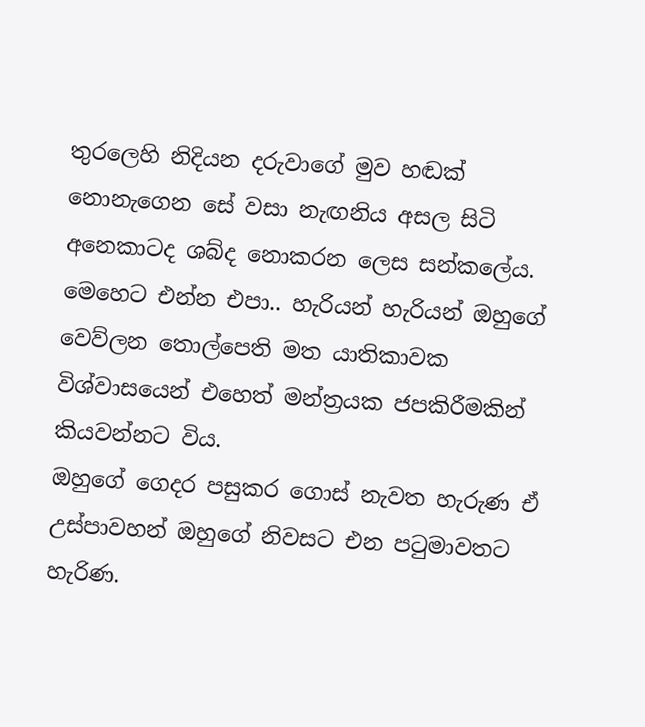තුරලෙහි නිදියන දරුවාගේ මුව හඬක් නොනැගෙන සේ වසා නැඟනිය අසල සිටි අනෙකාටද ශබ්ද නොකරන ලෙස සන්කලේය.
මෙහෙට එන්න එපා.. හැරියන් හැරියන් ඔහුගේ වෙව්ලන තොල්පෙති මත යාතිකාවක විශ්වාසයෙන් එහෙත් මන්ත්‍රයක ජපකිරීමකින් කියවන්නට විය.
ඔහුගේ ගෙදර පසුකර ගොස් නැවත හැරුණ ඒ උස්පාවහන් ඔහුගේ ‍නිවසට එන පටුමාවතට හැරිණ.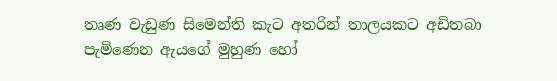තෘණ වැඩුණ සිමෙන්ති කැට අතරින් තාලයකට අඩිතබා පැමිණෙන ඇයගේ මුහුණ හෝ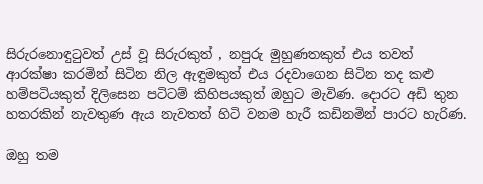සිරුරනොඳුටුවත් උස් වූ සිරුරකුත් , නපුරු මුහුණතකුත් එය තවත් ආරක්ෂා කරමින් සිටින නිල ඇඳුමකුත් එය රදවාගෙන සිටින තද කළු හම්පටියකුත් දිලිසෙන පටිටම් කිහිපයකුත් ඔහුට මැවිණ. දොරට අඩි තුන හතරකින් නැවතුණ ඇය නැවතත් හිටි වනම හැරී කඩිනමින් පාරට හැරිණ.

ඔහු තම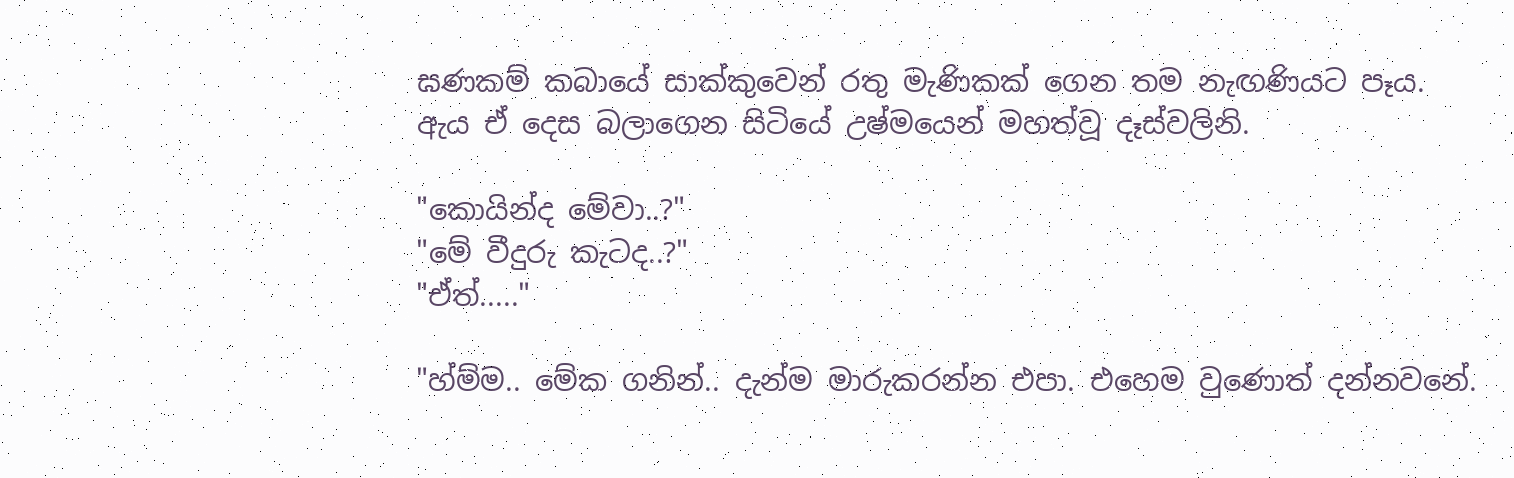ඝණකම් කබායේ සාක්කුවෙන් රතු මැණිකක් ගෙන තම නැඟණියට පෑය.
ඇය ඒ දෙස බලාගෙන සිටියේ උෂ්මයෙන් මහත්වූ දෑස්වලිනි.

"කොයින්ද මේවා..?"
"මේ වීදුරු කැටද..?"
"ඒත්....."

"හ්ම්ම.. මේක ගනින්.. දැන්ම මාරුකරන්න එපා. එහෙම වුණොත් දන්නවනේ.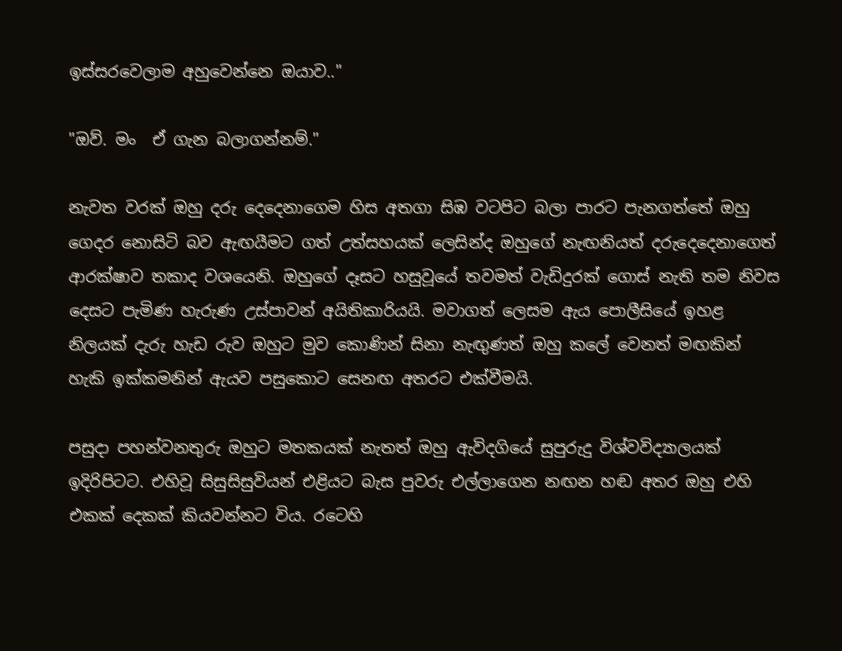ඉස්සරවෙලාම අහුවෙන්නෙ ඔයාව.."

"ඔව්. මං  ඒ ගැන බලාගන්නම්."

නැවත වරක් ඔහු දරු දෙදෙනාගෙම හිස අතගා සිඹ වටපිට බලා පාරට පැනගත්තේ ඔහු ගෙදර නොසිටි බව ඇඟයීමට ගත් උත්සහයක් ලෙසින්ද ඔහුගේ නැඟනියත් දරුදෙදෙනාගෙත් ආරක්ෂාව තකාද වශයෙනි. ඔහුගේ දෑසට හසුවූයේ තවමත් වැඩිදුරක් ගොස් නැති තම නිවස දෙසට පැමිණ හැරුණ උස්පාවන් අයිතිකාරියයි. මවාගත් ලෙසම ඇය පොලීසියේ ඉහළ නිලයක් දැරු හැඩ රුව ඔහුට මුව කොණින් සිනා නැඟුණත් ඔහු කලේ වෙනත් මඟකින් හැකි ඉක්කමනින් ඇයව පසුකොට සෙනඟ අතරට එක්වීමයි.

පසුදා පහන්වනතුරු ඔහුට මතකයක් නැතත් ඔහු ඇවිදගියේ සුපුරුදු විශ්වවිද්‍යාලයක් ඉදිරිපිටට. එහිවූ සිසුසිසුවියන් එළියට බැස පුවරු එල්ලාගෙන නඟන හඬ අතර ඔහු එහි එකක් දෙකක් කියවන්නට විය. රටෙහි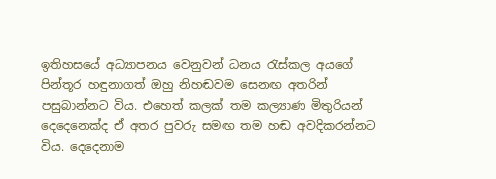ඉතිහසයේ අධ්‍යාපනය වෙනුවන් ධනය රැස්කල අයගේ පින්තූර හඳුනාගත් ඔහු නිහඬවම සෙනඟ අතරින් පසුබාන්නට විය. එහෙත් කලක් තම කල්‍යාණ මිතුරියන් දෙදෙනෙක්ද ඒ අතර පුවරු සමඟ තම හඬ අවදිකරන්නට විය. දෙදෙනාම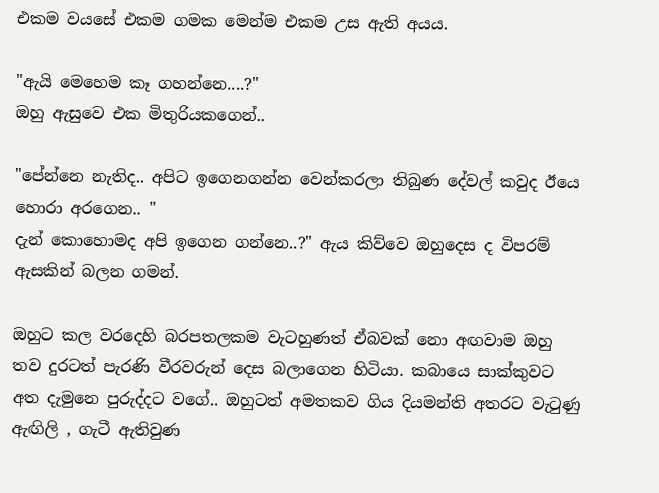එකම වයසේ එකම ගමක මෙන්ම එකම උස ඇති අයය.

"ඇයි මෙහෙම කෑ ගහන්නෙ....?"
ඔහු ඇසුවෙ එක මිතුරියකගෙන්..

"පේන්නෙ නැතිද.. අපිට ඉගෙනගන්න වෙන්කරලා තිබුණ දේවල් කවුද ඊයෙ හොරා අරගෙන.. "
දැන් කොහොමද අපි ඉගෙන ගන්නෙ..?" ඇය කිව්වෙ ඔහුදෙස ද විපරම් ඇසකින් බලන ගමන්.

ඔහුට කල වරදෙහි බරපතලකම වැටහුණත් ඒබවක් නො අඟවාම ඔහු තව දුරටත් පැරණි වීරවරුන් දෙස බලාගෙන හිටියා. කබායෙ සාක්කුවට අත දැමුනෙ පුරුද්දට වගේ.. ඔහුටත් අමතකව ගිය දියමන්ති අතරට වැටුණු ඇඟිලි , ගැටී ඇතිවුණ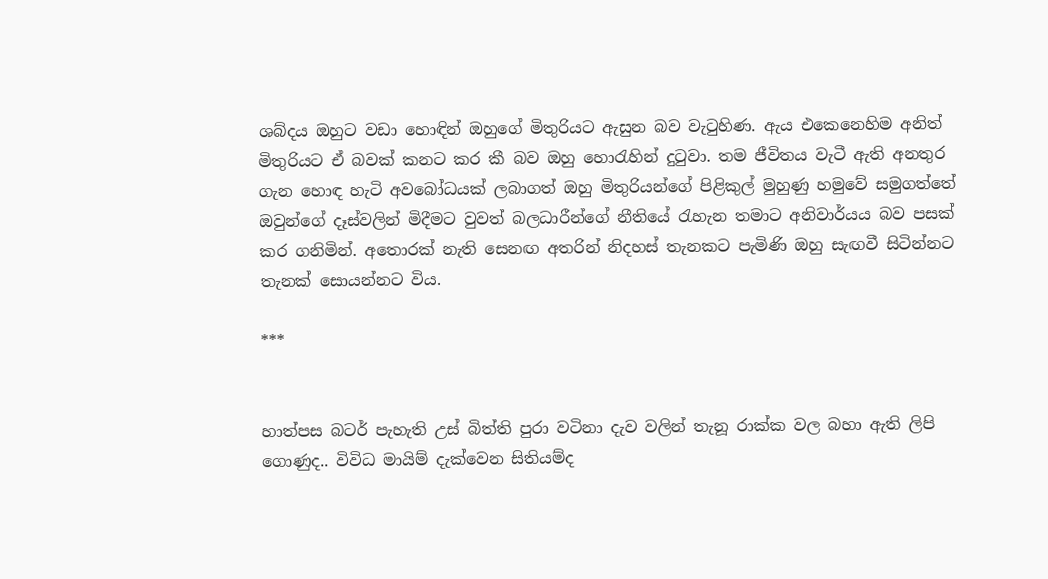ශබ්දය ඔහුට වඩා හොඳින් ඔහුගේ මිතුරියට ඇසුන බව වැටුහිණ. ඇය එකෙනෙහිම අනිත් මිතුරියට ඒ බවක් කනට කර කී බව ඔහු හොරැහින් දුටුවා. තම ජීවිතය වැටී ඇති අනතුර ගැන හොඳ හැටි අව‍බෝධයක් ලබාගත් ඔහු මිතුරියන්ගේ පිළිකුල් මුහුණු හමුවේ සමුගත්තේ ඔවුන්ගේ දෑස්වලින් මිදීමට වුවත් බලධාරීන්ගේ නීතියේ රැහැන තමාට අනිවාර්යය බව පසක් කර ගනිමින්. අතොරක් නැති සෙනඟ අතරින් නිදහස් තැනකට පැමිණි ඔහු සැඟවී සිටින්නට තැනක් සොයන්නට විය.

***


හාත්පස බටර් පැහැති උස් බිත්ති පුරා වටිනා දැව වලින් තැනූ රාක්ක වල බහා ඇති ලිපි ගොණුද.. විවිධ මායිම් දැක්වෙන සිතියම්ද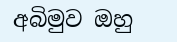අබිමුව ඔහු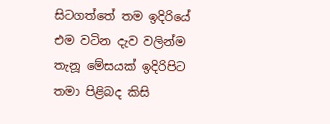සිටගත්තේ තම ඉදිරියේ එම වටින දැව වලින්ම තැනූ මේසයක් ඉදිරිපිට තමා පිළිබද කිසි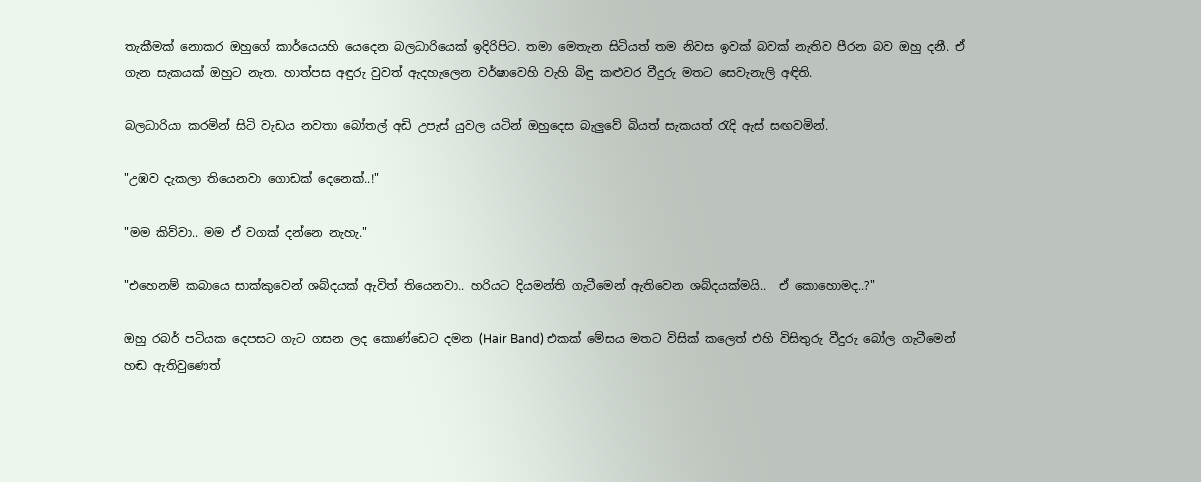තැකීමක් නොකර ඔහුගේ කාර්යෙයහි යෙදෙන බලධාරියෙක් ඉදිරිපිට. තමා මෙතැන සිටියත් තම නිවස ඉවක් බවක් නැතිව පීරන බව ඔහු දනී. ඒ ගැන සැකයක් ඔහුට නැත. හාත්පස අඳුරු වුවත් ඇදහැලෙන වර්ෂාවෙහි වැහි බිඳු කළුවර වීදුරු මතට සෙවැනැලි අඳිති.

බලධාරියා කරමින් සිටි වැඩය නවතා බෝතල් අඩි උපැස් යුවල යටින් ඔහුදෙස බැලුවේ බියත් සැකයත් රැදි ඇස් සඟවමින්.

"උඹව දැකලා තියෙනවා ගොඩක් දෙනෙක්..!"

"මම කිව්වා.. මම ඒ වගක් දන්නෙ නැහැ."

"එහෙනම් කබායෙ සාක්කුවෙන් ශබ්දයක් ඇවිත් තියෙනවා.. හරියට දියමන්ති ගැටීමෙන් ඇතිවෙන ශබ්දයක්මයි..  ඒ කොහොමද..?"

ඔහු රබර් පටියක දෙපසට ගැට ගසන ලද කොණ්ඩෙට දමන (Hair Band) එකක් මේසය මතට විසික් කලෙත් එහි විසිතුරු වීදුරු බෝල ගැටීමෙන් හඬ ඇතිවුණෙත්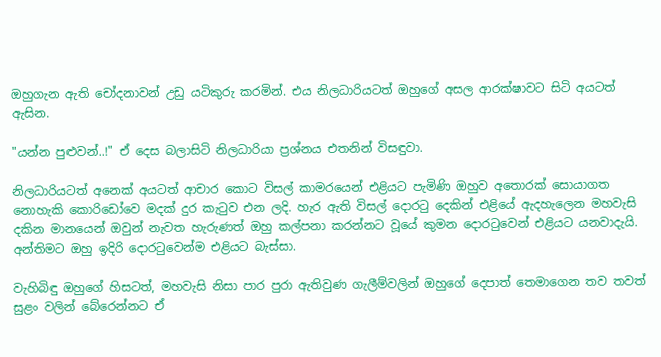ඔහුගැන ඇති චෝදනාවන් උඩු යටිකුරු කරමින්. එය නිලධාරියටත් ඔහුගේ අසල ආරක්ෂාවට සිටි අයටත් ඇසින.

"යන්න පුළුවන්..!" ඒ දෙස බලාසිටි නිලධාරියා ප්‍රශ්නය එතනින් විසඳුවා.

නිලධාරියටත් අනෙක් අයටත් ආචාර කොට විසල් කාමරයෙන් එළියට පැමිණි ඔහුව අතොරක් සොයාගත නොහැකි කො‍රිඩෝවෙ මදක් දුර කැටුව එන ලදි. හැර ඇති විසල් දොරටු දෙකින් එළියේ ඇද‍හැලෙන මහවැසි දකින මානයෙන් ඔවුන් නැවත හැරුණත් ඔහු කල්පනා කරන්නට වූයේ කුමන දොරටුවෙන් එළියට යනවාදැයි. අන්තිමට ඔහු ඉදිරි දොරටුවෙන්ම එළියට බැස්සා.

වැහිබිඳු ඔහුගේ හිසටත්, මහවැසි නිසා පාර පුරා ඇතිවුණ ගැලීම්වලින් ඔහුගේ දෙපාත් තෙමාගෙන තව තවත් සුළං වලින් බේරෙන්නට ඒ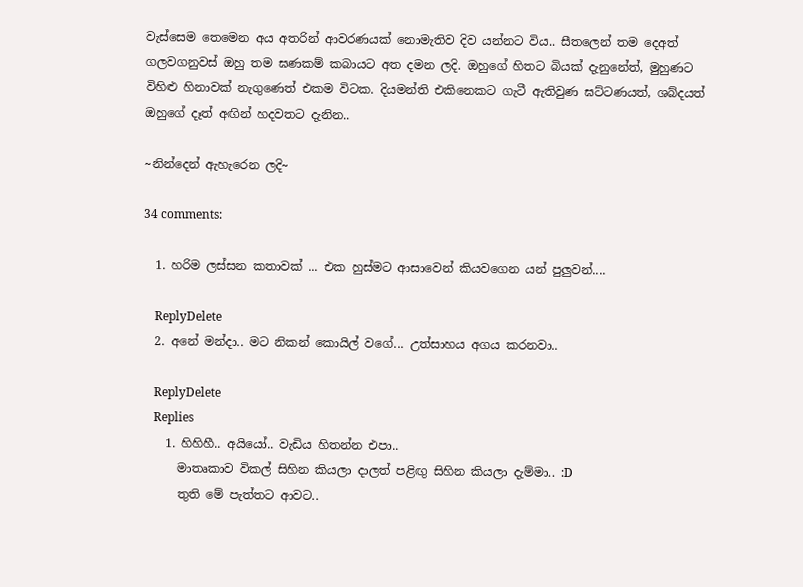වැස්සෙම තෙමෙන අය අතරින් ආවරණයක් නොමැතිව දිව යන්නට විය.. සීතලෙන් තම දෙඅත් ගලවගනුවස් ඔහු තම ඝණකම් කබායට අත දමන ලදි. ඔහුගේ හිතට බියක් දැනුනේත්, මුහුණට විහිළු හිනාවක් නැගුණෙත් එකම විටක. දියමන්ති එ‍කිනෙකට ගැටී ඇතිවුණ ඝට්ටණයත්, ශබ්දයත් ඔහුගේ දෑත් අඟින් හදවතට දැනින..

~නින්දෙන් ඇහැරෙන ලදි~

34 comments:

  1. හරිම ලස්සන කතාවක් ... එක හුස්මට ආසාවෙන් කියවගෙන යන් පුලුවන්....

    ReplyDelete
  2. අනේ මන්දා.. මට නිකන් කොයිල් වගේ... උත්සාහය අගය කරනවා..

    ReplyDelete
    Replies
    1. හිහිහී.. අයියෝ.. වැඩිය හිතන්න එපා..
      මාතෘකාව විකල් සිහින කියලා දාලත් පළිඟු සිහින කියලා දැම්මා.. :D
      තුති මේ පැත්තට ආවට..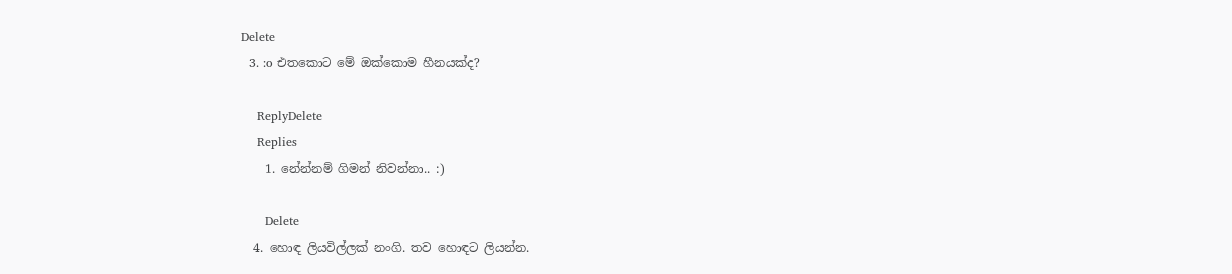Delete
  3. :o එතකොට මේ ඔක්කොම හීනයක්ද?

    ReplyDelete
    Replies
    1. නේන්නම් ගිමන් නිවන්නා.. :)

      Delete
  4. හොඳ ලියවිල්ලක් නංගි. තව හොඳට ලියන්න.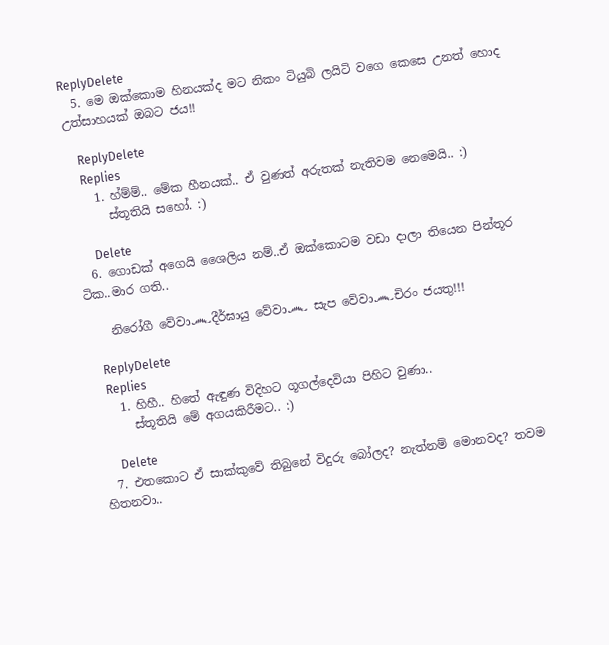ReplyDelete
  5. මෙ ඔක්කොම හිනයක්ද මට නිකං ටියුබි ලයිටි වගෙ කෙසෙ උනත් හොද උත්සාහයක් ඔබට ජය!!

    ReplyDelete
    Replies
    1. හ්ම්ම්.. මේක හීනයක්.. ඒ වුණත් අරුතක් නැතිවම නෙමෙයි.. :)
      ස්තූතියි සහෝ. :)

      Delete
  6. ගොඩක් අගෙයි ශෛලිය නම්..ඒ ඔක්කොටම වඩා දාලා තියෙන පින්තූර ටික..මාර ගති..

    නිරෝගී වේවා෴දීර්ඝායු වේවා෴ සැප වේවා෴චිරං ජයතු!!!

    ReplyDelete
    Replies
    1. හිහී.. හිතේ ඇඳුණ විදිහට ගූගල්දෙවියා පිහිට වුණා..
      ස්තූතියි මේ අගයකිරීමට.. :)

      Delete
  7. එතකොට ඒ සාක්කුවේ තිබුනේ විදුරු බෝලද? නැත්නම් මොනවද? තවම හිතනවා..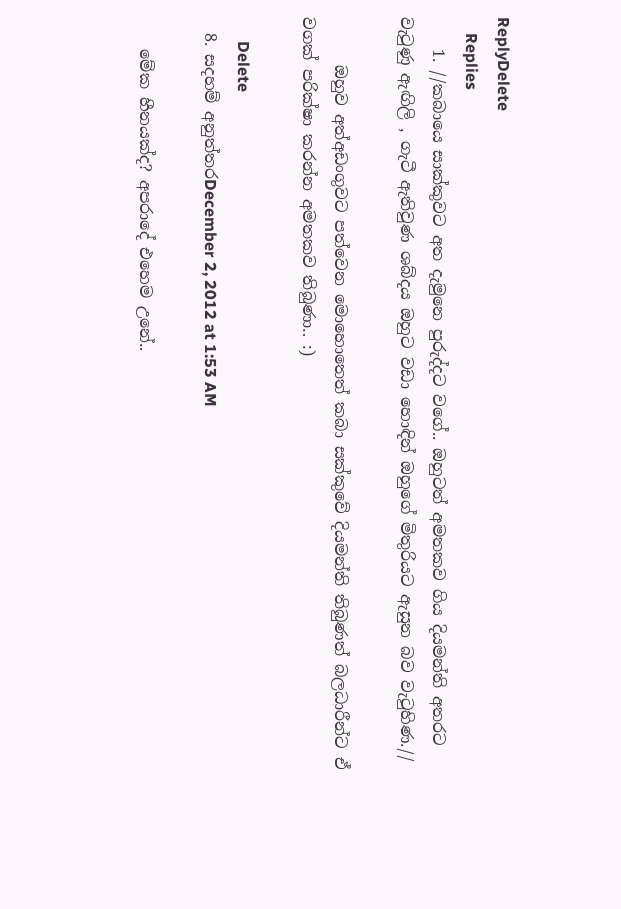ReplyDelete
    Replies
    1. //කබායෙ සාක්කුවට අත දැමුනෙ පුරුද්දට වගේ.. ඔහුටත් අමතකව ගිය දියමන්ති අතරට වැටුණු ඇඟිලි , ගැටී ඇතිවුණ ශබ්දය ඔහුට වඩා හොඳින් ඔහුගේ මිතුරියට ඇසුන බව වැටුහිණ.//

      ඔහුව අත්අඩංගුවට පත්වෙන මොහොතෙත් කබා සක්කුවේ දියමන්ති තිබුණත් බලධාරීන්ට ඒ වගක් පරික්ෂා කරන්න අමතකව තිබුණා.. :)

      Delete
  8. සදහම් අනුත්තරDecember 2, 2012 at 1:53 AM

    මේක හීනයක්ද? අපරාදේ එහෙම උනේ..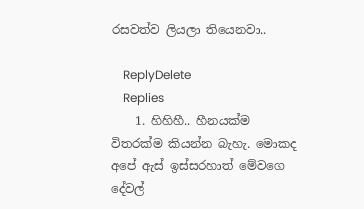රසවත්ව ලියලා තියෙනවා..

    ReplyDelete
    Replies
    1. හිහිහී.. හීනයක්ම විතරක්ම කියන්න බැහැ. මොකද අපේ ඇස් ඉස්සරහාත් මේවගෙ දේවල්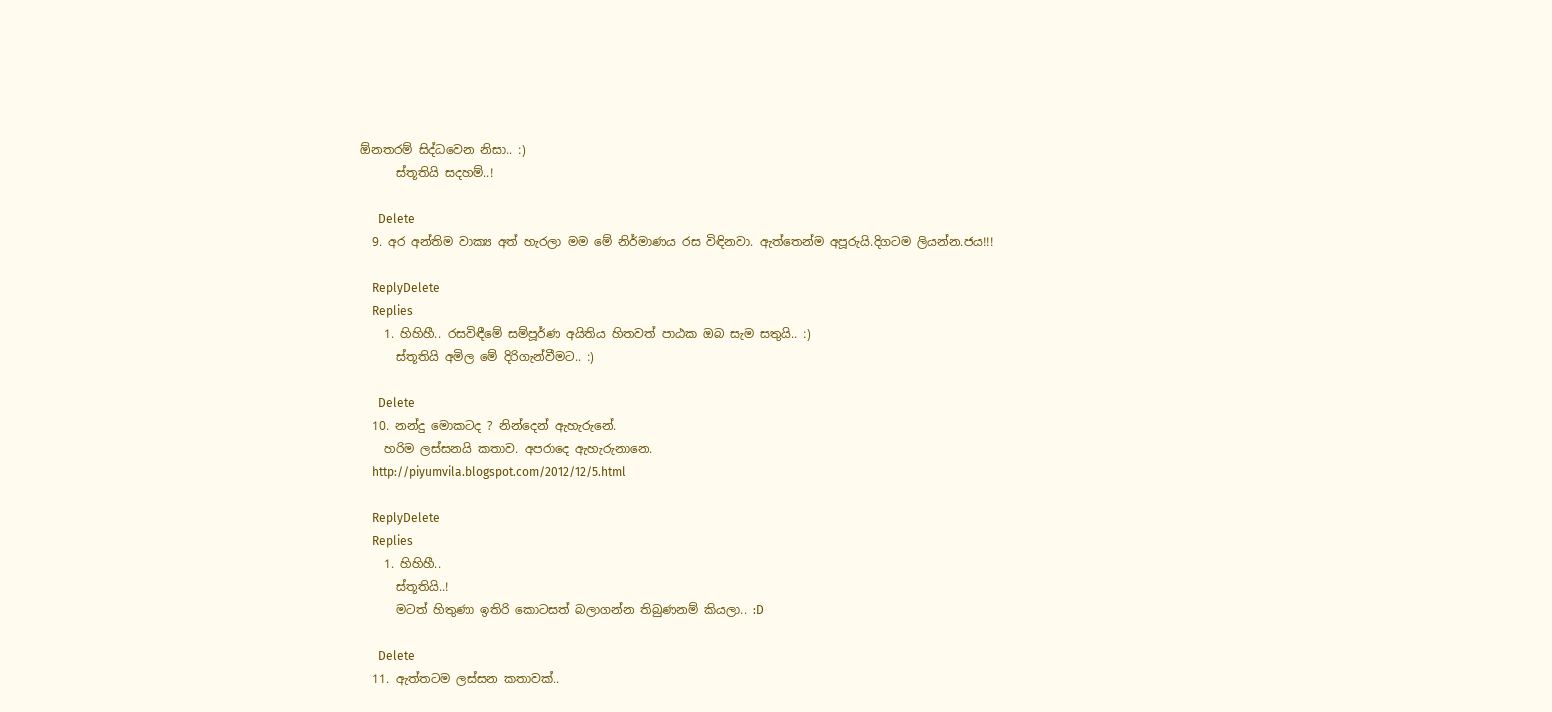ඕනතරම් සිද්ධවෙන නිසා.. :)
      ස්තූතියි සදහම්..!

      Delete
  9. අර අන්තිම වාක්‍ය අත් හැරලා මම මේ නිර්මාණය රස විඳිනවා. ඇත්තෙන්ම අපූරුයි.දිගටම ලියන්න.ජය!!!

    ReplyDelete
    Replies
    1. හිහිහී.. රසවිඳීමේ සම්පූර්ණ අයිතිය හිතවත් පාඨක ඔබ සැම සතුයි.. :)
      ස්තූතියි අමිල මේ දිරිගැන්වීමට.. :)

      Delete
  10. නන්දු මොකටද ? නින්දෙන් ඇහැරුනේ.
    හරිම ලස්සනයි කතාව. අපරාදෙ ඇහැරුනානෙ.
    http://piyumvila.blogspot.com/2012/12/5.html

    ReplyDelete
    Replies
    1. හිහිහී..
      ස්තූතියි..!
      මටත් හිතුණා ඉතිරි කොටසත් බලාගන්න තිබුණනම් කියලා.. :D

      Delete
  11. ඇත්තටම ලස්සන කතාවක්..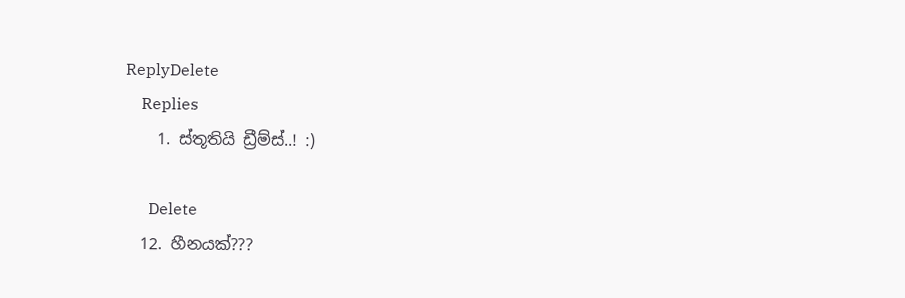ReplyDelete
    Replies
    1. ස්තූතියි ඩ්‍රීම්ස්..! :)

      Delete
  12. හීනයක්???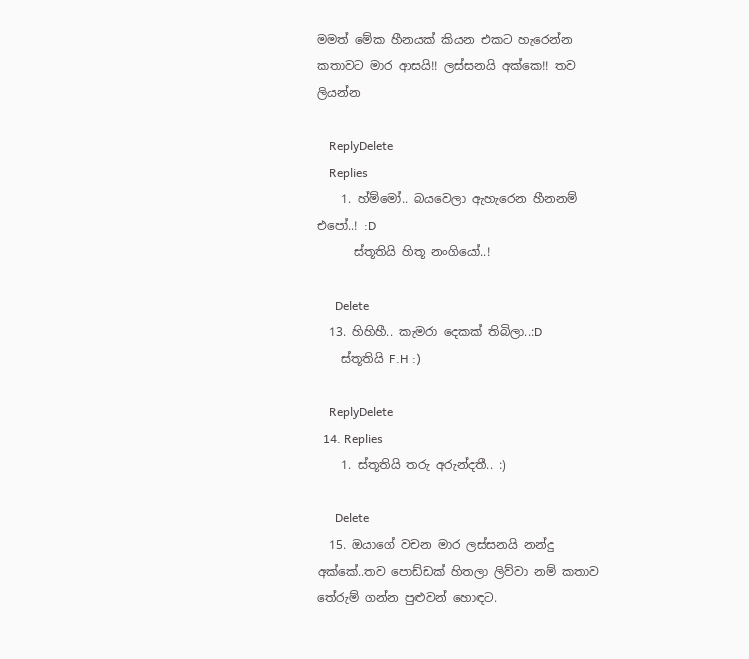මමත් මේක හීනයක් කියන එකට හැරෙන්න කතාවට මාර ආසයි!! ලස්සනයි අක්කෙ!! තව ලියන්න

    ReplyDelete
    Replies
    1. හ්ම්මෝ.. බයවෙලා ඇහැරෙන හීනනම් එපෝ..! :D
      ස්තූතියි හිතූ නංගියෝ..!

      Delete
  13. හිහිහී.. කැමරා දෙකක් තිබිලා..:D
    ස්තූතියි F.H :)

    ReplyDelete
  14. Replies
    1. ස්තූතියි තරු අරුන්දතී.. :)

      Delete
  15. ඔයාගේ වචන මාර ලස්සනයි නන්දු අක්කේ..තව පොඩ්ඩක් හිතලා ලිව්වා නම් කතාව තේරුම් ගන්න පුළුවන් හොඳට.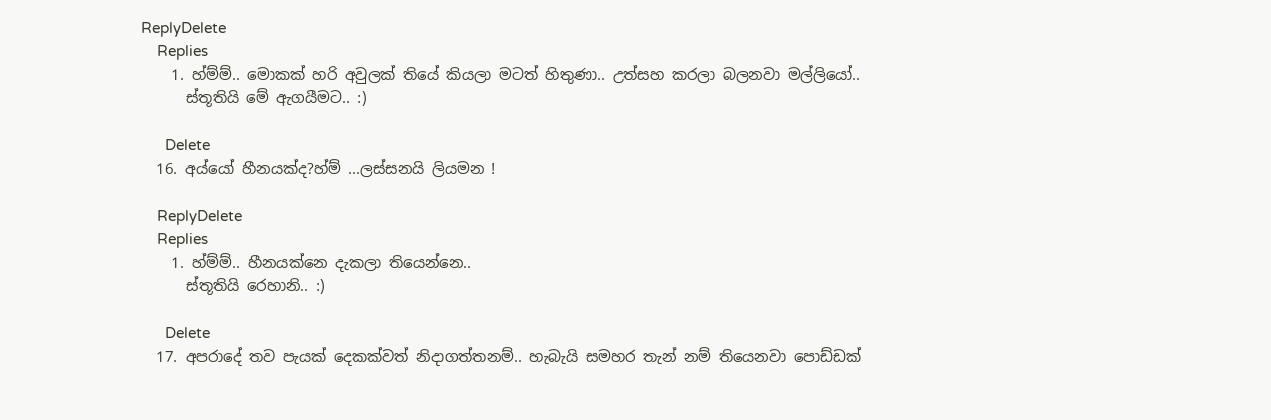ReplyDelete
    Replies
    1. හ්ම්ම්.. මොකක් හරි අවුලක් තියේ කියලා මටත් හිතුණා.. උත්සහ කරලා බලනවා මල්ලියෝ..
      ස්තූතියි මේ ඇගයීමට.. :)

      Delete
  16. අය්යෝ හීනයක්ද?හ්ම් ...ලස්සනයි ලියමන !

    ReplyDelete
    Replies
    1. හ්ම්ම්.. හීනයක්නෙ දැකලා තියෙන්නෙ..
      ස්තූතියි රෙහානි.. :)

      Delete
  17. අපරාදේ තව පැයක් දෙකක්වත් නිදාගත්තනම්.. හැබැයි සමහර තැන් නම් තියෙනවා පොඩ්ඩක්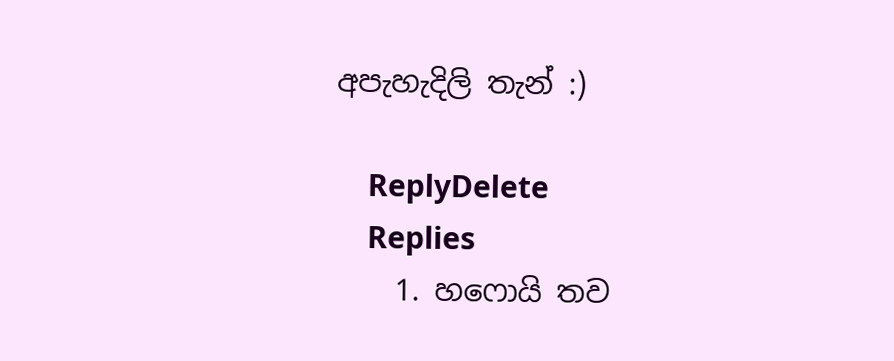අපැහැදිලි තැන් :)

    ReplyDelete
    Replies
    1. හෆොයි තව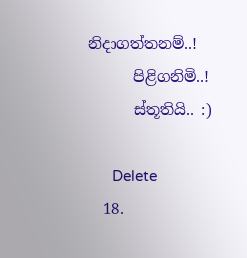නිදාගත්තනම්..!
      පිළිගනිමි..!
      ස්තූතියි.. :)

      Delete
  18.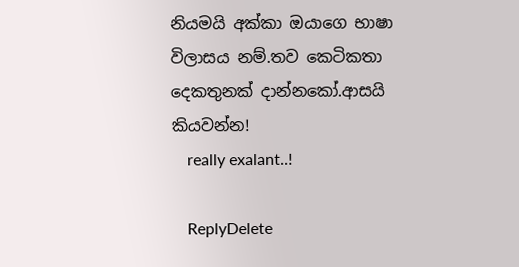නියමයි අක්කා ඔයාගෙ භාෂා විලාසය නම්.තව කෙටිකතා දෙකතුනක් දාන්නකෝ.ආසයි කියවන්න!
    really exalant..!

    ReplyDelete